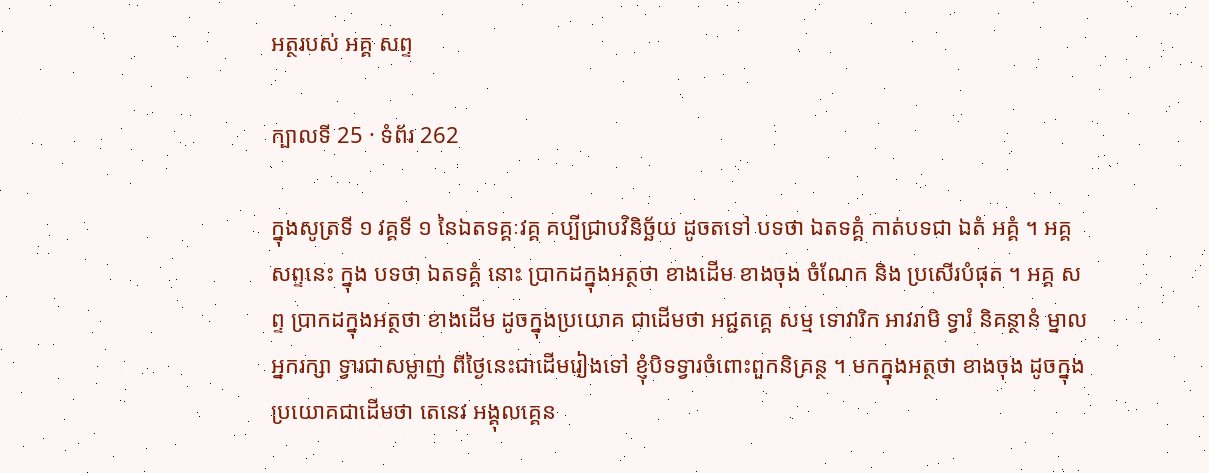អត្ថរបស់ អគ្គ សព្ទ

ក្បាលទី 25 · ទំព័រ 262

ក្នុងសូត្រទី ១ វគ្គទី ១ នៃឯតទគ្គៈវគ្គ គប្បីជ្រាបវិនិច្ឆ័យ ដូចតទៅ បទថា ឯតទគ្គំ កាត់បទជា ឯតំ អគ្គំ ។ អគ្គ សព្ទនេះ ក្នុង បទថា ឯតទគ្គំ នោះ ប្រាកដក្នុងអត្ថថា ខាងដើម ខាងចុង ចំណែក និង ប្រសើរបំផុត ។ អគ្គ សព្ទ ប្រាកដក្នុងអត្ថថា ខាងដើម ដូចក្នុងប្រយោគ ជាដើមថា អជ្ជតគ្គេ សម្ម ទោវារិក អាវរាមិ ទ្វារំ និគន្ថានំ ម្នាលអ្នករក្សា ទ្វារជាសម្លាញ់ ពីថ្ងៃនេះជាដើមរៀងទៅ ខ្ញុំបិទទ្វារចំពោះពួកនិគ្រន្ថ ។ មកក្នុងអត្ថថា ខាងចុង ដូចក្នុងប្រយោគជាដើមថា តេនេវ អង្គុលគ្គេន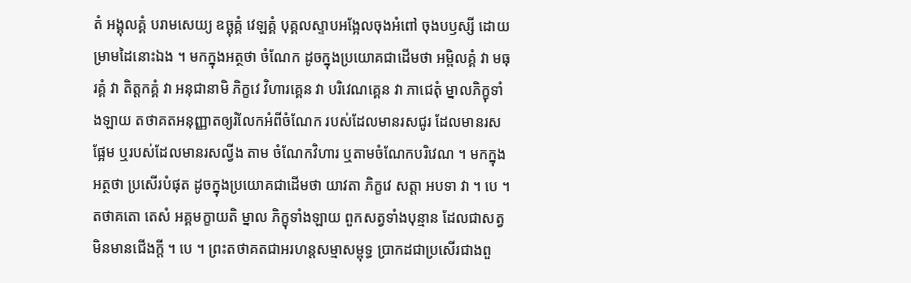តំ អង្គុលគ្គំ បរាមសេយ្យ ឧច្ឆុគ្គំ វេឡគ្គំ បុគ្គលស្ទាបអង្អែលចុងអំពៅ ចុងបឫស្សី ដោយម្រាមដៃនោះឯង ។ មកក្នុងអត្ថថា ចំណែក ដូចក្នុងប្រយោគជាដើមថា អម្ពិលគ្គំ វា មធុរគ្គំ វា តិត្តកគ្គំ វា អនុជានាមិ ភិក្ខវេ វិហារគ្គេន វា បរិវេណគ្គេន វា ភាជេតុំ ម្នាលភិក្ខុទាំងឡាយ តថាគតអនុញ្ញាតឲ្យរំលែកអំពីចំណែក របស់ដែលមានរសជូរ ដែលមានរសផ្អែម ឬរបស់ដែលមានរសល្វីង តាម ចំណែកវិហារ ឬតាមចំណែកបរិវេណ ។ មកក្នុងអត្ថថា ប្រសើរបំផុត ដូចក្នុងប្រយោគជាដើមថា យាវតា ភិក្ខវេ សត្តា អបទា វា ។ បេ ។ តថាគតោ តេសំ អគ្គមក្ខាយតិ ម្នាល ភិក្ខុទាំងឡាយ ពួកសត្វទាំងបុន្មាន ដែលជាសត្វមិនមានជើងក្តី ។ បេ ។ ព្រះតថាគតជាអរហន្តសម្មាសម្ពុទ្ធ ប្រាកដជាប្រសើរជាងពួ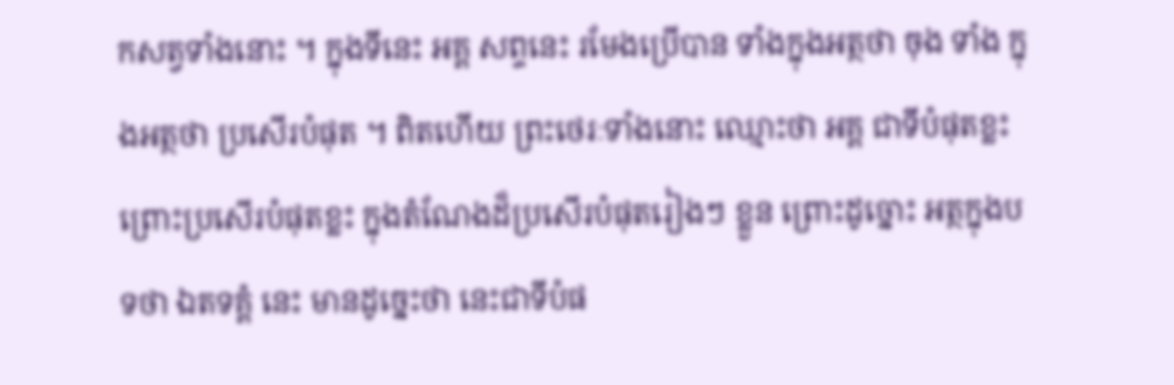កសត្វទាំងនោះ ។ ក្នុងទីនេះ អគ្គ សព្ទនេះ រមែងប្រើបាន ទាំងក្នុងអត្ថថា ចុង ទាំង ក្នុងអត្ថថា ប្រសើរបំផុត ។ ពិតហើយ ព្រះថេរៈទាំងនោះ ឈ្មោះថា អគ្គ ជាទីបំផុតខ្លះ ព្រោះប្រសើរបំផុតខ្លះ ក្នុងតំណែងដ៏ប្រសើរបំផុតរៀងៗ ខ្លួន ព្រោះដូច្នោះ អត្ថក្នុងបទថា ឯតទគ្គំ នេះ មានដូច្នេះថា នេះជាទីបំផ